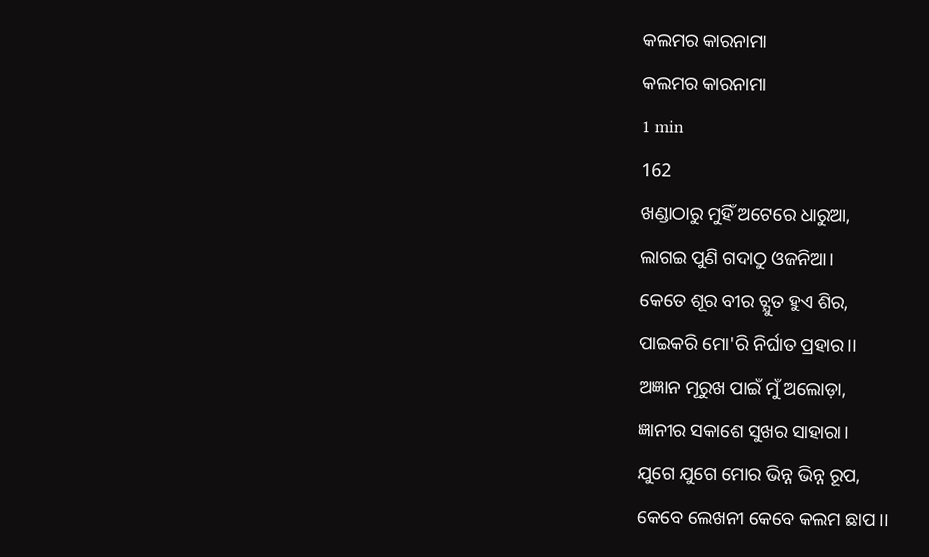କଲମର କାରନାମା
କଲମର କାରନାମା
1 min
162
ଖଣ୍ଡାଠାରୁ ମୁହିଁ ଅଟେରେ ଧାରୁଆ,
ଲାଗଇ ପୁଣି ଗଦାଠୁ ଓଜନିଆ।
କେତେ ଶୂର ବୀର ଚ୍ଯୁତ ହୁଏ ଶିର,
ପାଇକରି ମୋ'ରି ନିର୍ଘାତ ପ୍ରହାର।।
ଅଜ୍ଞାନ ମୂରୁଖ ପାଇଁ ମୁଁ ଅଲୋଡ଼ା,
ଜ୍ଞାନୀର ସକାଶେ ସୁଖର ସାହାରା।
ଯୁଗେ ଯୁଗେ ମୋର ଭିନ୍ନ ଭିନ୍ନ ରୂପ,
କେବେ ଲେଖନୀ କେବେ କଲମ ଛାପ।।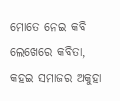ମୋତେ ନେଇ କବି ଲେଖେରେ କବିତା,
କହଇ ସମାଜର ଅକୁହା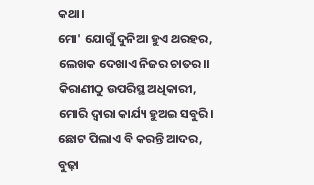କଥା।
ମୋ' ଯୋଗୁଁ ଦୁନିଆ ହୁଏ ଥରହର,
ଲେଖକ ଦେଖାଏ ନିଜର ଚାତର।।
କିରାଣୀଠୁ ଉପରିସ୍ଥ ଅଧିକାରୀ,
ମୋରି ଦ୍ଵାରା କାର୍ଯ୍ୟ ହୁଅଇ ସବୁରି।
ଛୋଟ ପିଲାଏ ବି କରନ୍ତି ଆଦର,
ବୁଢ଼ା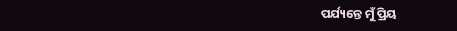ପର୍ଯ୍ୟନ୍ତେ ମୁଁ ପ୍ରିୟ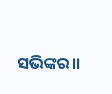ସଭିଙ୍କର।।